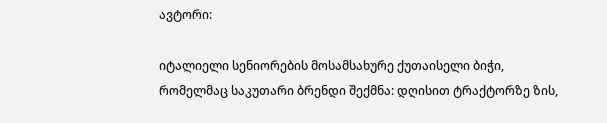ავტორი:

იტალიელი სენიორების მოსამსახურე ქუთაისელი ბიჭი, რომელმაც საკუთარი ბრენდი შექმნა: დღისით ტრაქტორზე ზის,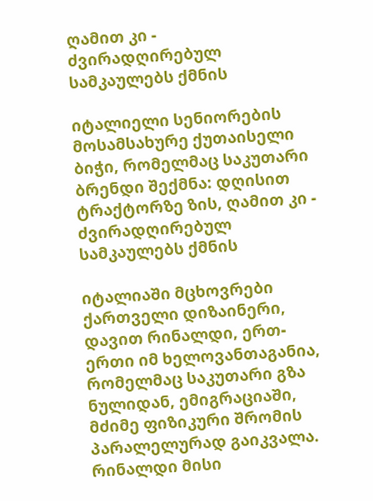ღამით კი - ძვირადღირებულ სამკაულებს ქმნის

იტალიელი სენიორების მოსამსახურე ქუთაისელი ბიჭი, რომელმაც საკუთარი ბრენდი შექმნა: დღისით ტრაქტორზე ზის, ღამით კი - ძვირადღირებულ სამკაულებს ქმნის

იტალიაში მცხოვრები ქართველი დიზაინერი, დავით რინალდი, ერთ-ერთი იმ ხელოვანთაგანია, რომელმაც საკუთარი გზა ნულიდან, ემიგრაციაში, მძიმე ფიზიკური შრომის პარალელურად გაიკვალა. რინალდი მისი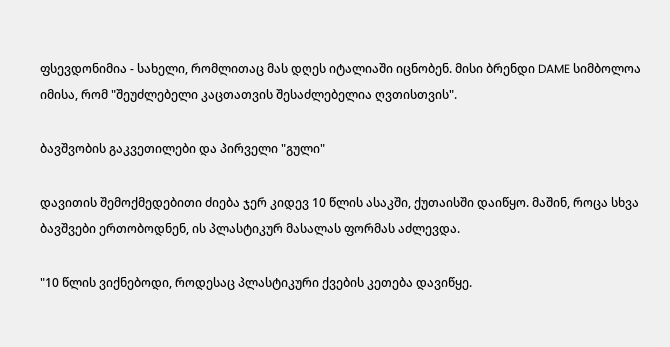ფსევდონიმია - სახელი, რომლითაც მას დღეს იტალიაში იცნობენ. მისი ბრენდი DAME სიმბოლოა იმისა, რომ "შეუძლებელი კაცთათვის შესაძლებელია ღვთისთვის".

ბავშვობის გაკვეთილები და პირველი "გული"

დავითის შემოქმედებითი ძიება ჯერ კიდევ 10 წლის ასაკში, ქუთაისში დაიწყო. მაშინ, როცა სხვა ბავშვები ერთობოდნენ, ის პლასტიკურ მასალას ფორმას აძლევდა.

"10 წლის ვიქნებოდი, როდესაც პლასტიკური ქვების კეთება დავიწყე.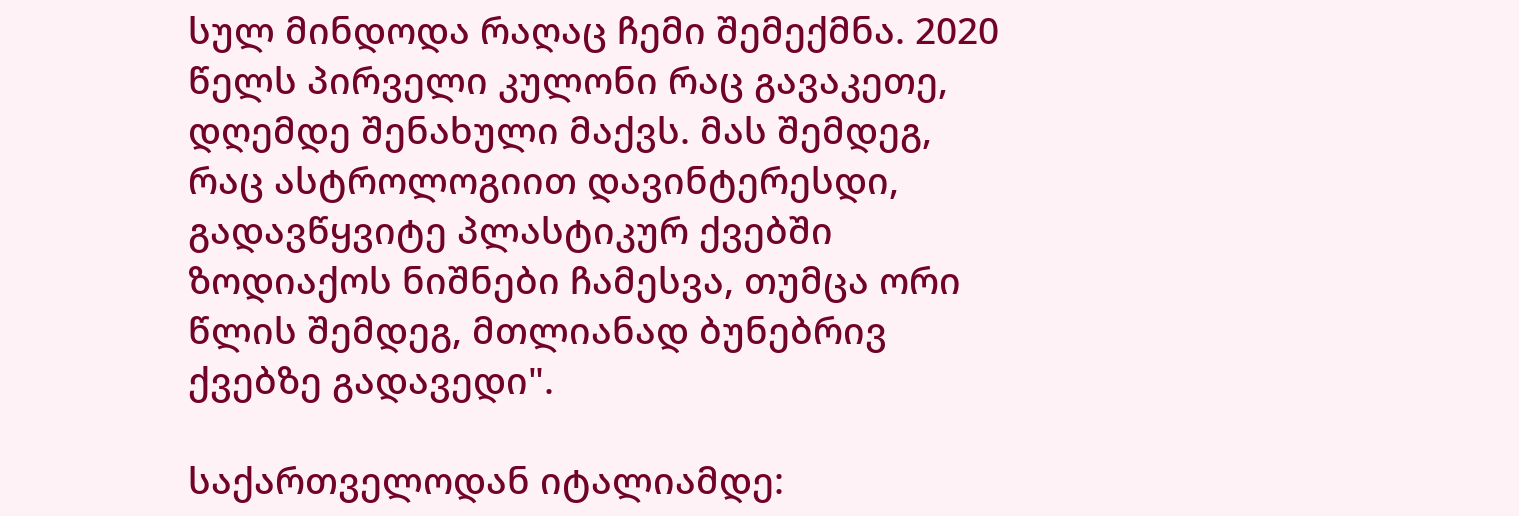სულ მინდოდა რაღაც ჩემი შემექმნა. 2020 წელს პირველი კულონი რაც გავაკეთე, დღემდე შენახული მაქვს. მას შემდეგ, რაც ასტროლოგიით დავინტერესდი, გადავწყვიტე პლასტიკურ ქვებში ზოდიაქოს ნიშნები ჩამესვა, თუმცა ორი წლის შემდეგ, მთლიანად ბუნებრივ ქვებზე გადავედი".

საქართველოდან იტალიამდე: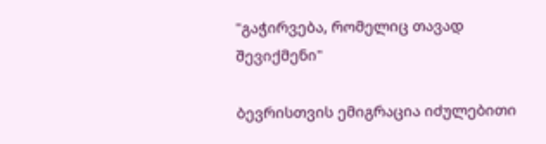"გაჭირვება, რომელიც თავად შევიქმენი"

ბევრისთვის ემიგრაცია იძულებითი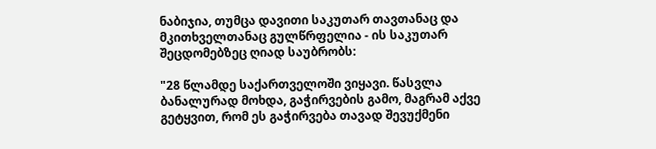ნაბიჯია, თუმცა დავითი საკუთარ თავთანაც და მკითხველთანაც გულწრფელია - ის საკუთარ შეცდომებზეც ღიად საუბრობს:

"28 წლამდე საქართველოში ვიყავი. წასვლა ბანალურად მოხდა, გაჭირვების გამო, მაგრამ აქვე გეტყვით, რომ ეს გაჭირვება თავად შევუქმენი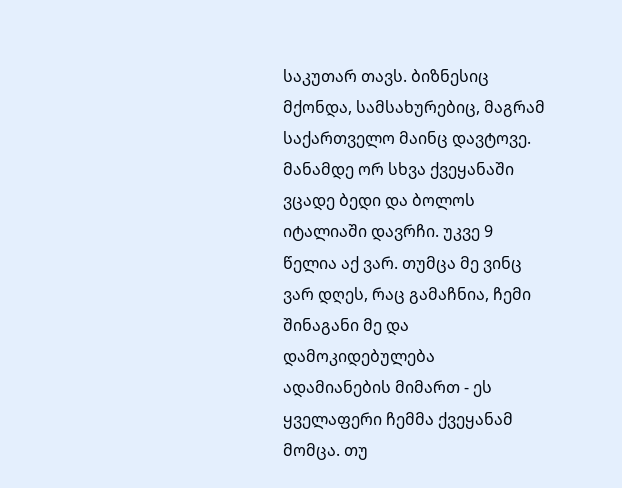საკუთარ თავს. ბიზნესიც მქონდა, სამსახურებიც, მაგრამ საქართველო მაინც დავტოვე. მანამდე ორ სხვა ქვეყანაში ვცადე ბედი და ბოლოს იტალიაში დავრჩი. უკვე 9 წელია აქ ვარ. თუმცა მე ვინც ვარ დღეს, რაც გამაჩნია, ჩემი შინაგანი მე და დამოკიდებულება ადამიანების მიმართ - ეს ყველაფერი ჩემმა ქვეყანამ მომცა. თუ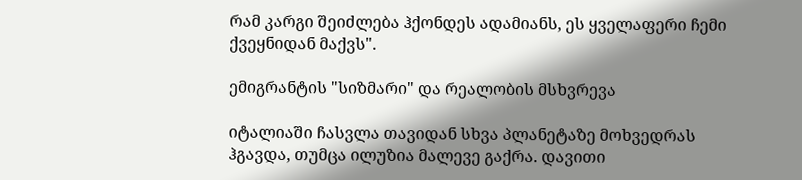რამ კარგი შეიძლება ჰქონდეს ადამიანს, ეს ყველაფერი ჩემი ქვეყნიდან მაქვს".

ემიგრანტის "სიზმარი" და რეალობის მსხვრევა

იტალიაში ჩასვლა თავიდან სხვა პლანეტაზე მოხვედრას ჰგავდა, თუმცა ილუზია მალევე გაქრა. დავითი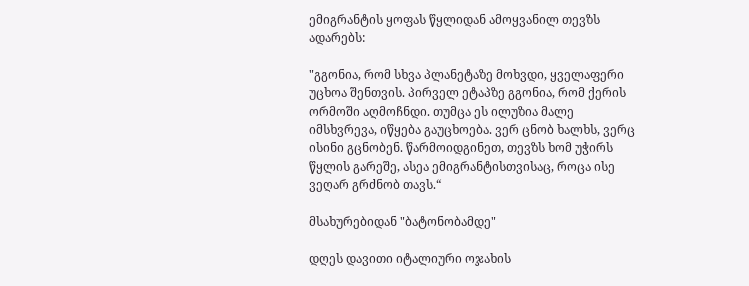ემიგრანტის ყოფას წყლიდან ამოყვანილ თევზს ადარებს:

"გგონია, რომ სხვა პლანეტაზე მოხვდი, ყველაფერი უცხოა შენთვის. პირველ ეტაპზე გგონია, რომ ქერის ორმოში აღმოჩნდი. თუმცა ეს ილუზია მალე იმსხვრევა, იწყება გაუცხოება. ვერ ცნობ ხალხს, ვერც ისინი გცნობენ. წარმოიდგინეთ, თევზს ხომ უჭირს წყლის გარეშე, ასეა ემიგრანტისთვისაც, როცა ისე ვეღარ გრძნობ თავს.“

მსახურებიდან "ბატონობამდე"

დღეს დავითი იტალიური ოჯახის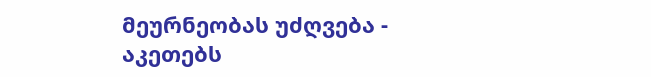მეურნეობას უძღვება - აკეთებს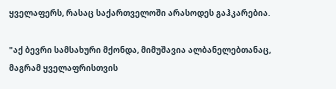ყველაფერს, რასაც საქართველოში არასოდეს გაჰკარებია.

"აქ ბევრი სამსახური მქონდა, მიმუშავია ალბანელებთანაც, მაგრამ ყველაფრისთვის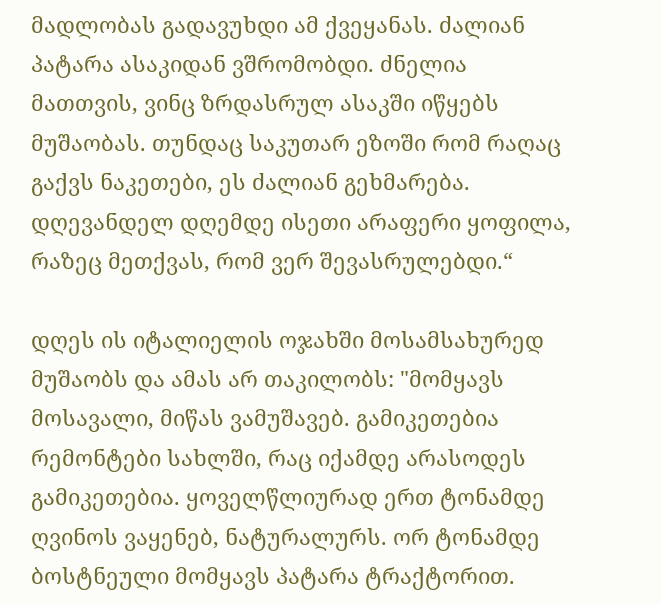მადლობას გადავუხდი ამ ქვეყანას. ძალიან პატარა ასაკიდან ვშრომობდი. ძნელია მათთვის, ვინც ზრდასრულ ასაკში იწყებს მუშაობას. თუნდაც საკუთარ ეზოში რომ რაღაც გაქვს ნაკეთები, ეს ძალიან გეხმარება. დღევანდელ დღემდე ისეთი არაფერი ყოფილა, რაზეც მეთქვას, რომ ვერ შევასრულებდი.“

დღეს ის იტალიელის ოჯახში მოსამსახურედ მუშაობს და ამას არ თაკილობს: "მომყავს მოსავალი, მიწას ვამუშავებ. გამიკეთებია რემონტები სახლში, რაც იქამდე არასოდეს გამიკეთებია. ყოველწლიურად ერთ ტონამდე ღვინოს ვაყენებ, ნატურალურს. ორ ტონამდე ბოსტნეული მომყავს პატარა ტრაქტორით.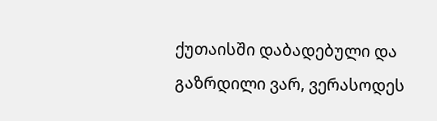ქუთაისში დაბადებული და გაზრდილი ვარ, ვერასოდეს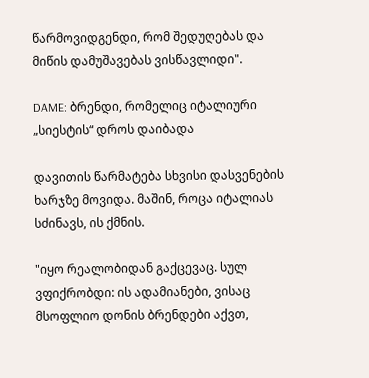წარმოვიდგენდი, რომ შედუღებას და მიწის დამუშავებას ვისწავლიდი".

DAME: ბრენდი, რომელიც იტალიური „სიესტის“ დროს დაიბადა

დავითის წარმატება სხვისი დასვენების ხარჯზე მოვიდა. მაშინ, როცა იტალიას სძინავს, ის ქმნის.

"იყო რეალობიდან გაქცევაც. სულ ვფიქრობდი: ის ადამიანები, ვისაც მსოფლიო დონის ბრენდები აქვთ,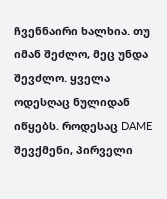ჩვენნაირი ხალხია. თუ იმან შეძლო, მეც უნდა შევძლო. ყველა ოდესღაც ნულიდან იწყებს. როდესაც DAME შევქმენი, პირველი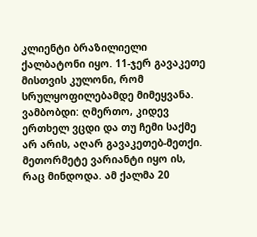კლიენტი ბრაზილიელი ქალბატონი იყო. 11-ჯერ გავაკეთე მისთვის კულონი, რომ სრულყოფილებამდე მიმეყვანა. ვამბობდი: ღმერთო, კიდევ ერთხელ ვცდი და თუ ჩემი საქმე არ არის, აღარ გავაკეთებ-მეთქი. მეთორმეტე ვარიანტი იყო ის, რაც მინდოდა. ამ ქალმა 20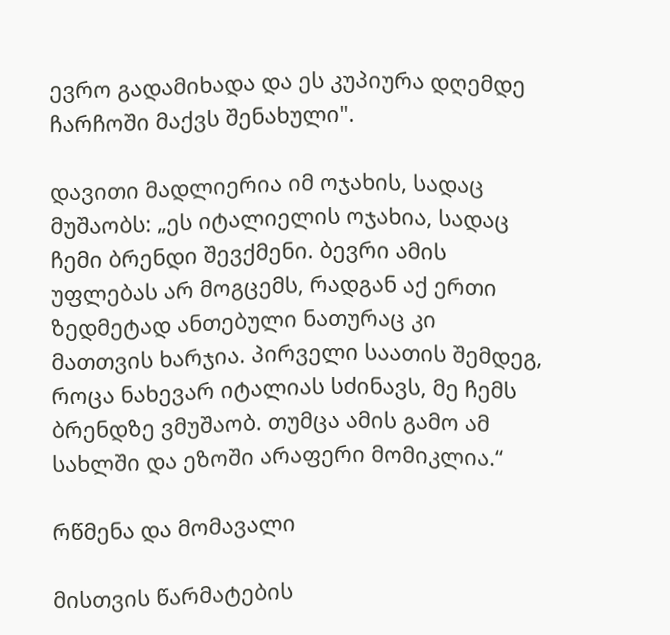ევრო გადამიხადა და ეს კუპიურა დღემდე ჩარჩოში მაქვს შენახული".

დავითი მადლიერია იმ ოჯახის, სადაც მუშაობს: „ეს იტალიელის ოჯახია, სადაც ჩემი ბრენდი შევქმენი. ბევრი ამის უფლებას არ მოგცემს, რადგან აქ ერთი ზედმეტად ანთებული ნათურაც კი მათთვის ხარჯია. პირველი საათის შემდეგ, როცა ნახევარ იტალიას სძინავს, მე ჩემს ბრენდზე ვმუშაობ. თუმცა ამის გამო ამ სახლში და ეზოში არაფერი მომიკლია.“

რწმენა და მომავალი

მისთვის წარმატების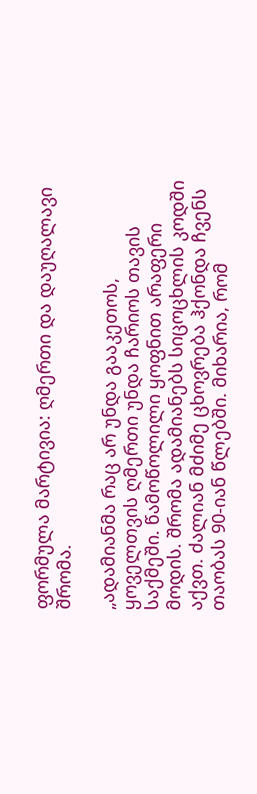ფორმულა მარტივია: ღმერთი და დაუღალავი შრომა.

„ადამიანმა რაც არ უნდა გააკეთოს, ყოველთვის ღმერთი უნდა ჩარიოს თავის საქმეში. წამოწოლილი ყოფნით არაფერი მოდის. შრომა ადამიანებს სიცოცხლის კოდში აქვთ. ძალიან მძიმე ცხოვრება ჰქონდა ჩვენს თაობას 90-იან წლებში. მიხარია, რომ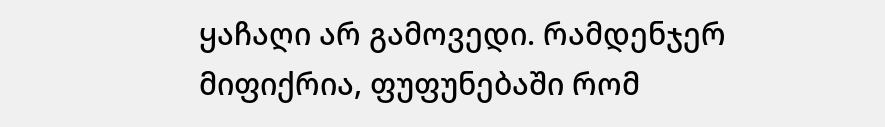ყაჩაღი არ გამოვედი. რამდენჯერ მიფიქრია, ფუფუნებაში რომ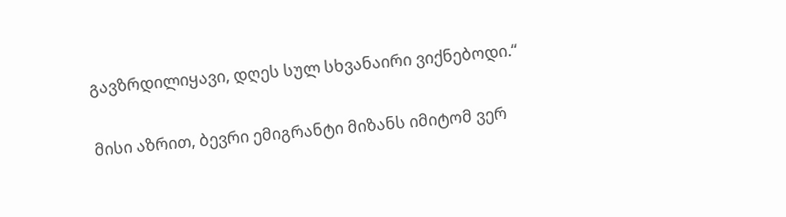გავზრდილიყავი, დღეს სულ სხვანაირი ვიქნებოდი.“

მისი აზრით, ბევრი ემიგრანტი მიზანს იმიტომ ვერ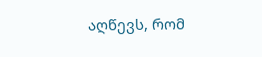აღწევს, რომ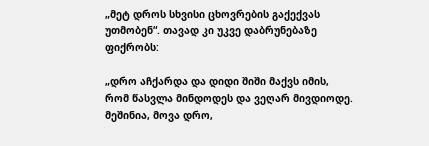„მეტ დროს სხვისი ცხოვრების გაქექვას უთმობენ“. თავად კი უკვე დაბრუნებაზე ფიქრობს:

„დრო აჩქარდა და დიდი შიში მაქვს იმის, რომ წასვლა მინდოდეს და ვეღარ მივდიოდე. მეშინია, მოვა დრო,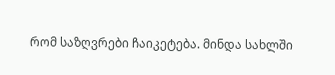რომ საზღვრები ჩაიკეტება. მინდა სახლში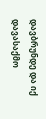დავბრუნდე და იქ დავასაქმო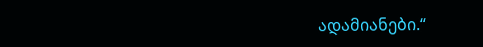ადამიანები.“